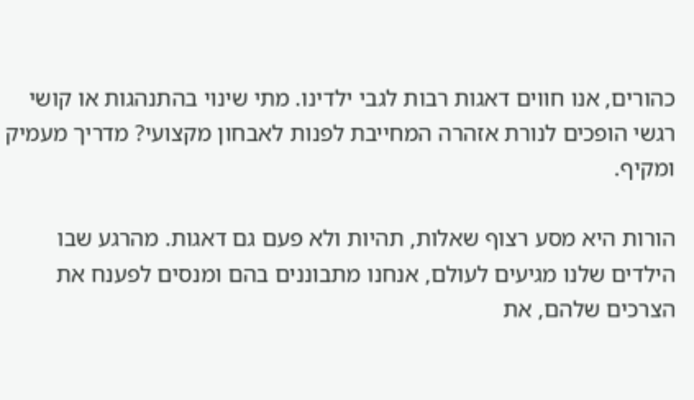כהורים, אנו חווים דאגות רבות לגבי ילדינו. מתי שינוי בהתנהגות או קושי רגשי הופכים לנורת אזהרה המחייבת לפנות לאבחון מקצועי? מדריך מעמיק ומקיף.

הורות היא מסע רצוף שאלות, תהיות ולא פעם גם דאגות. מהרגע שבו הילדים שלנו מגיעים לעולם, אנחנו מתבוננים בהם ומנסים לפענח את הצרכים שלהם, את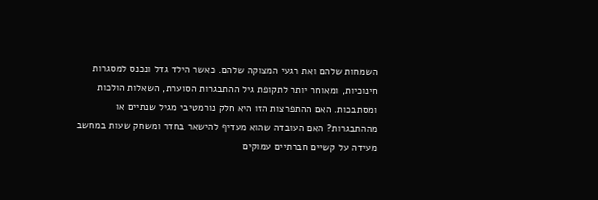השמחות שלהם ואת רגעי המצוקה שלהם. כאשר הילד גדל ונכנס למסגרות חינוכיות, ומאוחר יותר לתקופת גיל ההתבגרות הסוערת, השאלות הולכות ומסתבכות. האם ההתפרצות הזו היא חלק נורמטיבי מגיל שנתיים או מההתבגרות? האם העובדה שהוא מעדיף להישאר בחדר ומשחק שעות במחשב מעידה על קשיים חברתיים עמוקים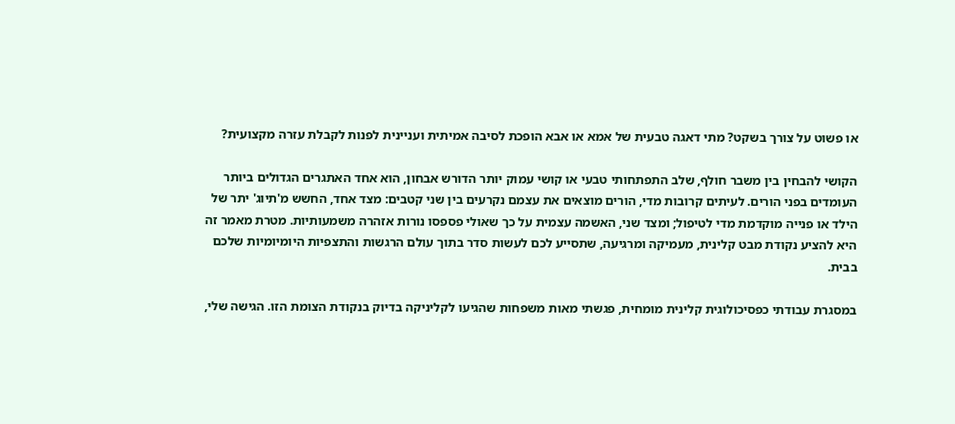או פשוט על צורך בשקט? מתי דאגה טבעית של אמא או אבא הופכת לסיבה אמיתית ועניינית לפנות לקבלת עזרה מקצועית?

הקושי להבחין בין משבר חולף, שלב התפתחותי טבעי או קושי עמוק יותר הדורש אבחון, הוא אחד האתגרים הגדולים ביותר העומדים בפני הורים. לעיתים קרובות מדי, הורים מוצאים את עצמם נקרעים בין שני קטבים: מצד אחד, החשש מ'תיוג' יתר של הילד או פנייה מוקדמת מדי לטיפול; ומצד שני, האשמה עצמית על כך שאולי פספסו נורות אזהרה משמעותיות. מטרת מאמר זה היא להציע נקודת מבט קלינית, מעמיקה ומרגיעה, שתסייע לכם לעשות סדר בתוך עולם הרגשות והתצפיות היומיומיות שלכם בבית.

במסגרת עבודתי כפסיכולוגית קלינית מומחית, פגשתי מאות משפחות שהגיעו לקליניקה בדיוק בנקודת הצומת הזו. הגישה שלי,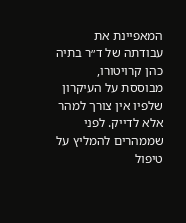המאפיינת את עבודתה של ד״ר בתיה כהן קרויטורו, מבוססת על העיקרון שלפיו אין צורך למהר אלא לדייק. לפני שממהרים להמליץ על טיפול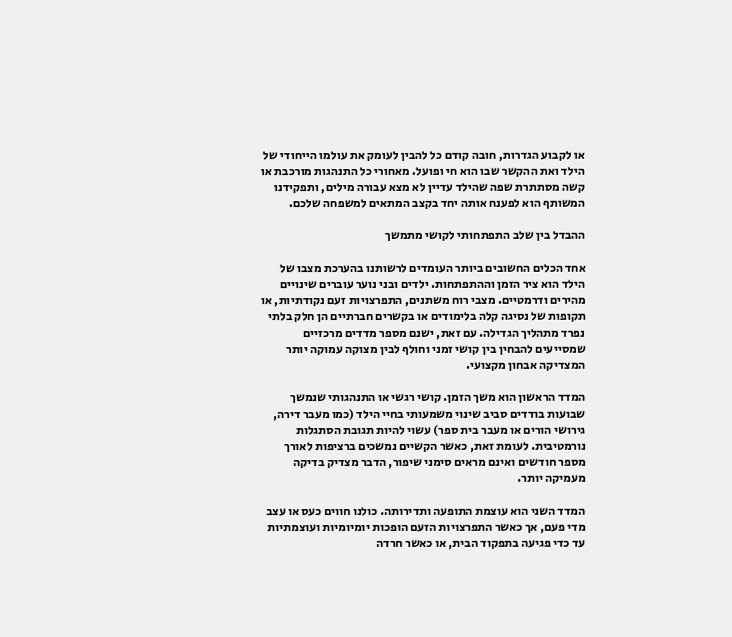או לקבוע הגדרות, חובה קודם כל להבין לעומק את עולמו הייחודי של הילד ואת ההקשר שבו הוא חי ופועל. מאחורי כל התנהגות מורכבת או קשה מסתתרת שפה שהילד עדיין לא מצא עבורה מילים, ותפקידנו המשותף הוא לפענח אותה יחד בקצב המתאים למשפחה שלכם.

ההבדל בין שלב התפתחותי לקושי מתמשך

אחד הכלים החשובים ביותר העומדים לרשותנו בהערכת מצבו של הילד הוא ציר הזמן וההתפתחות. ילדים ובני נוער עוברים שינויים מהירים ודרמטיים. מצבי רוח משתנים, התפרצויות זעם נקודתיות, או תקופות של נסיגה קלה בלימודים או בקשרים חברתיים הן חלק בלתי נפרד מתהליך הגדילה. עם זאת, ישנם מספר מדדים מרכזיים שמסייעים להבחין בין קושי זמני וחולף לבין מצוקה עמוקה יותר המצדיקה אבחון מקצועי.

המדד הראשון הוא משך הזמן. קושי רגשי או התנהגותי שנמשך שבועות בודדים סביב שינוי משמעותי בחיי הילד (כמו מעבר דירה, גירושי הורים או מעבר בית ספר) עשוי להיות תגובת הסתגלות נורמטיבית. לעומת זאת, כאשר הקשיים נמשכים ברציפות לאורך מספר חודשים ואינם מראים סימני שיפור, הדבר מצדיק בדיקה מעמיקה יותר.

המדד השני הוא עוצמת התופעה ותדירותה. כולנו חווים כעס או עצב מדי פעם, אך כאשר התפרצויות הזעם הופכות יומיומיות ועוצמתיות עד כדי פגיעה בתפקוד הבית, או כאשר חרדה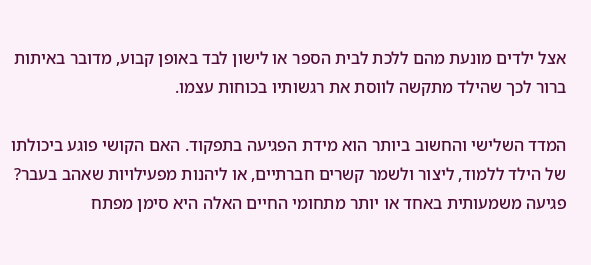אצל ילדים מונעת מהם ללכת לבית הספר או לישון לבד באופן קבוע, מדובר באיתות ברור לכך שהילד מתקשה לווסת את רגשותיו בכוחות עצמו.

המדד השלישי והחשוב ביותר הוא מידת הפגיעה בתפקוד. האם הקושי פוגע ביכולתו של הילד ללמוד, ליצור ולשמר קשרים חברתיים, או ליהנות מפעילויות שאהב בעבר? פגיעה משמעותית באחד או יותר מתחומי החיים האלה היא סימן מפתח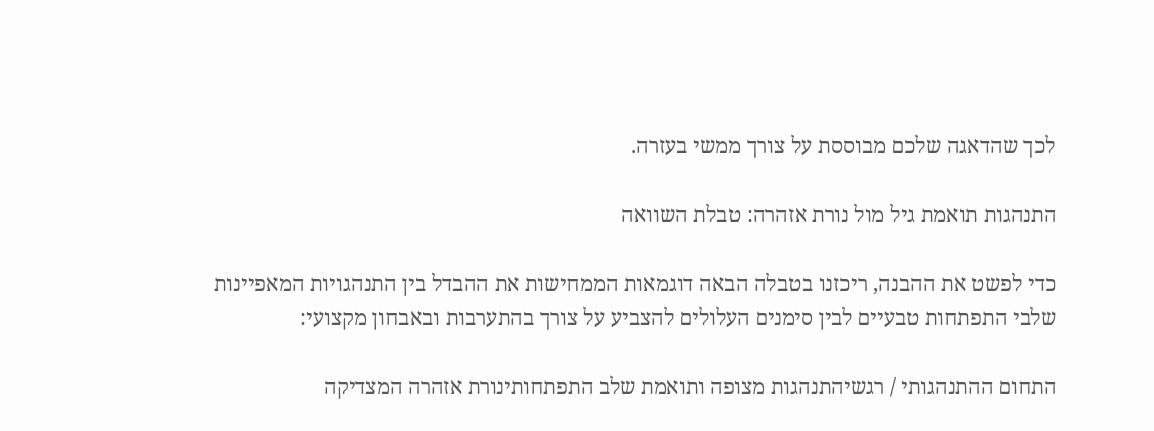לכך שהדאגה שלכם מבוססת על צורך ממשי בעזרה.

התנהגות תואמת גיל מול נורת אזהרה: טבלת השוואה

כדי לפשט את ההבנה, ריכזנו בטבלה הבאה דוגמאות הממחישות את ההבדל בין התנהגויות המאפיינות שלבי התפתחות טבעיים לבין סימנים העלולים להצביע על צורך בהתערבות ובאבחון מקצועי:

התחום ההתנהגותי / רגשיהתנהגות מצופה ותואמת שלב התפתחותינורת אזהרה המצדיקה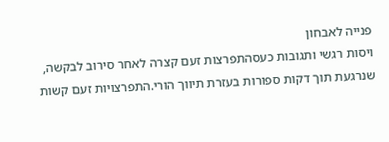פנייה לאבחון
ויסות רגשי ותגובות כעסהתפרצות זעם קצרה לאחר סירוב לבקשה, שנרגעת תוך דקות ספורות בעזרת תיווך הורי.התפרצויות זעם קשות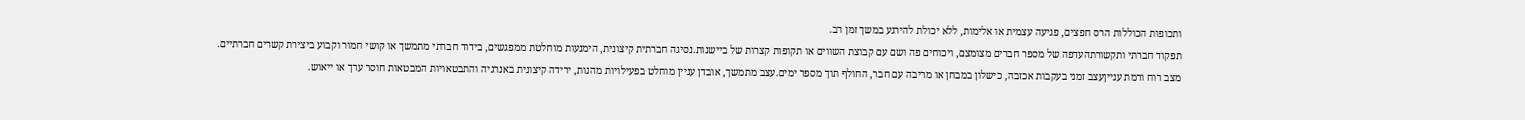ותכופות הכוללות הרס חפצים, פגיעה עצמית או אלימות, ללא יכולת להירגע במשך זמן רב.
תפקוד חברתי ותקשורתהעדפה של מספר חברים מצומצם, ויכוחים פה ושם עם קבוצת השווים או תקופות קצרות של ביישנות.נסיגה חברתית קיצונית, הימנעות מוחלטת ממפגשים, בידוד חברתי מתמשך או קושי חמור וקבוע ביצירת קשרים חברתיים.
מצב רוח ורמת ענייןעצב זמני בעקבות אכזבה, כישלון במבחן או מריבה עם חבר, החולף תוך מספר ימים.עצב מתמשך, אובדן עניין מוחלט בפעילויות מהנות, ירידה קיצונית באנרגיה והתבטאויות המבטאות חוסר ערך או ייאוש.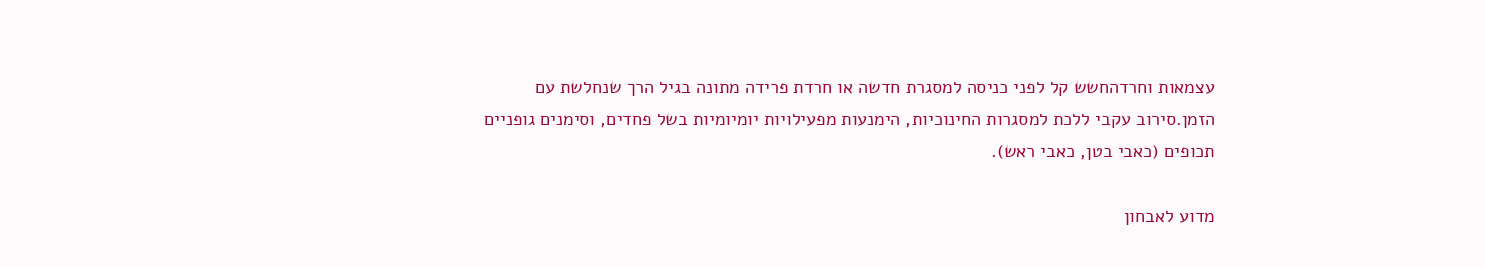עצמאות וחרדהחשש קל לפני כניסה למסגרת חדשה או חרדת פרידה מתונה בגיל הרך שנחלשת עם הזמן.סירוב עקבי ללכת למסגרות החינוכיות, הימנעות מפעילויות יומיומיות בשל פחדים, וסימנים גופניים תכופים (כאבי בטן, כאבי ראש).

מדוע לאבחון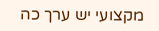מקצועי יש ערך כה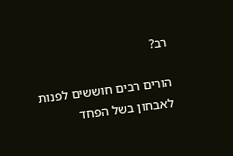רב?

הורים רבים חוששים לפנות לאבחון בשל הפחד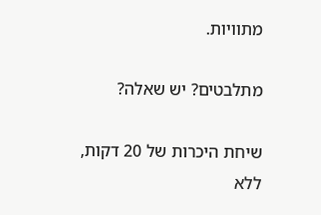מתוויות.

מתלבטים? יש שאלה?

שיחת היכרות של 20 דקות, ללא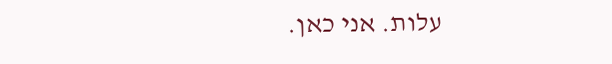עלות. אני כאן.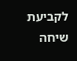לקביעת שיחה